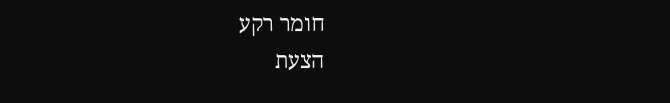חומר רקע
הצעת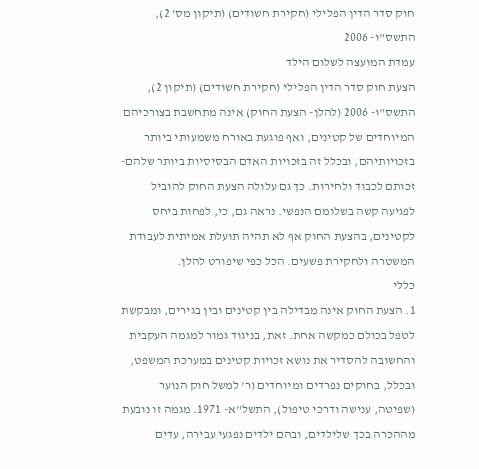חוק סדר הדין הפלילי (חקירת חשודים) (תיקון מס' 2), התשס"ו- 2006
עמדת המועצה לשלום הילד
הצעת חוק סדר הדין הפלילי (חקירת חשודים) (תיקון 2), התשס"ו- 2006 (להלן- הצעת החוק) אינה מתחשבת בצורכיהם המיוחדים של קטינים, ואף פוגעת באורח משמעותי ביותר בזכויותיהם, ובכלל זה בזכויות האדם הבסיסיות ביותר שלהם- זכותם לכבוד ולחירות. כך גם עלולה הצעת החוק להוביל לפגיעה קשה בשלומם הנפשי. נראה גם, כי, לפחות ביחס לקטינים, בהצעת החוק אף לא תהיה תועלת אמיתית לעבודת המשטרה ולחקירת פשעים. הכל כפי שיפורט להלן.
כללי
1. הצעת החוק אינה מבדילה בין קטינים ובין בגירים, ומבקשת לטפל בכולם כמקשה אחת. זאת, בניגוד גמור למגמה העקבית והחשובה להסדיר את נושא זכויות קטינים במערכת המשפט, ובכלל, בחוקים נפרדים ומיוחדים (ר' למשל חוק הנוער (שפיטה, ענישה ודרכי טיפול), התשל"א- 1971. מגמה זו נובעת מההכרה בכך שלילדים, ובהם ילדים נפגעי עבירה, עדים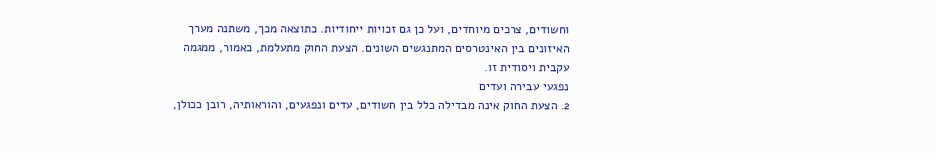וחשודים, צרכים מיוחדים, ועל כן גם זכויות ייחודיות. כתוצאה מכך, משתנה מערך האיזונים בין האינטרסים המתנגשים השונים. הצעת החוק מתעלמת, כאמור, ממגמה עקבית ויסודית זו.
נפגעי עבירה ועדים
2. הצעת החוק אינה מבדילה כלל בין חשודים, עדים ונפגעים, והוראותיה, רובן ככולן,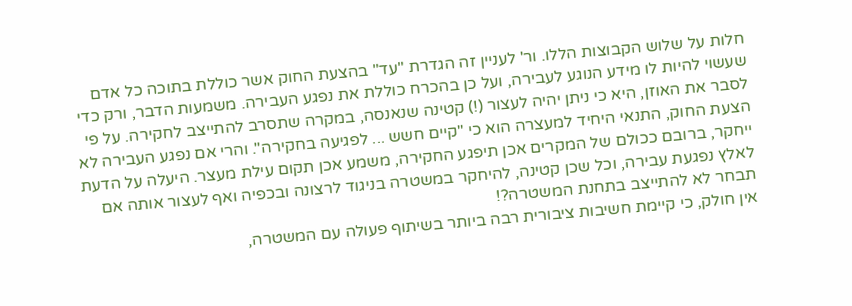חלות על שלוש הקבוצות הללו. ור' לעניין זה הגדרת "עד" בהצעת החוק אשר כוללת בתוכה כל אדם שעשוי להיות לו מידע הנוגע לעבירה, ועל כן בהכרח כוללת את נפגע העבירה. משמעות הדבר, ורק כדי לסבר את האוזן, היא כי ניתן יהיה לעצור (!) קטינה שנאנסה, במקרה שתסרב להתייצב לחקירה. על פי הצעת החוק, התנאי היחיד למעצרה הוא כי "קיים חשש ... לפגיעה בחקירה". והרי אם נפגע העבירה לא ייחקר, ברובם ככולם של המקרים אכן תיפגע החקירה, משמע אכן תקום עילת מעצר. היעלה על הדעת לאלץ נפגעת עבירה, וכל שכן קטינה, להיחקר במשטרה בניגוד לרצונה ובכפיה ואף לעצור אותה אם תבחר לא להתייצב בתחנת המשטרה?!
אין חולק, כי קיימת חשיבות ציבורית רבה ביותר בשיתוף פעולה עם המשטרה,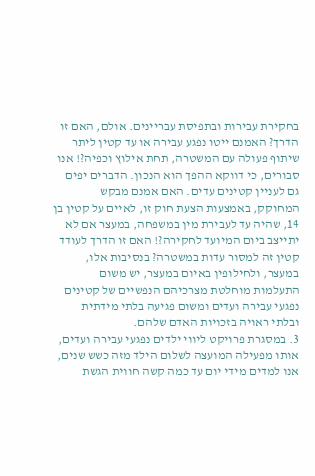בחקירת עבירות ובתפיסת עבריינים. אולם, האם זו הדרך? האמנם ייטו נפגע עבירה או עד קטין ליתר שיתוף פעולה עם המשטרה, תחת אילוץ וכפיה?! אנו סבורים, כי דווקא ההפך הוא הנכון. הדברים יפים גם לעניין קטינים עדים. האם אמנם מבקש המחוקק, באמצעות הצעת חוק זו, לאיים על קטין בן 14, שהיה עד לעבירת מין במשפחה, במעצר אם לא יתייצב ביום המיועד לחקירה?! האם זו הדרך לעודד קטין זה למסור עדות במשטרה? בנסיבות אלו, במעצר, ולחילופין באיום במעצר, יש משום התעלמות מוחלטת מצרכיהם הנפשיים של קטינים נפגעי עבירה ועדים ומשום פגיעה בלתי מידתית ובלתי ראויה בזכויות האדם שלהם.
3. במסגרת פרויקט ליווי ילדים נפגעי עבירה ועדים, אותו מפעילה המועצה לשלום הילד מזה כשש שנים, אנו למדים מידי יום עד כמה קשה חווית הגשת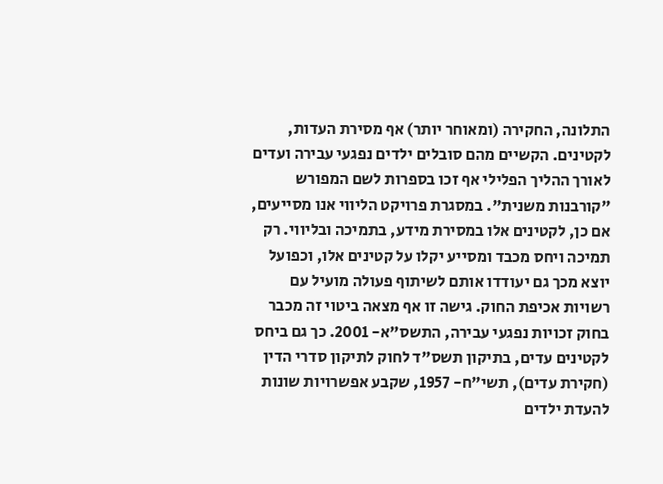התלונה, החקירה (ומאוחר יותר) אף מסירת העדות, לקטינים. הקשיים מהם סובלים ילדים נפגעי עבירה ועדים לאורך ההליך הפלילי אף זכו בספרות לשם המפורש "קורבנות משנית". במסגרת פרויקט הליווי אנו מסייעים, אם כן, לקטינים אלו במסירת מידע, בתמיכה ובליווי. רק תמיכה ויחס מכבד ומסייע יקלו על קטינים אלו, וכפועל יוצא מכך גם יעודדו אותם לשיתוף פעולה מועיל עם רשויות אכיפת החוק. גישה זו אף מצאה ביטוי זה מכבר בחוק זכויות נפגעי עבירה, התשס"א- 2001. כך גם ביחס לקטינים עדים, בתיקון תשס"ד לחוק לתיקון סדרי הדין (חקירת עדים), תשי"ח- 1957, שקבע אפשרויות שונות להעדת ילדים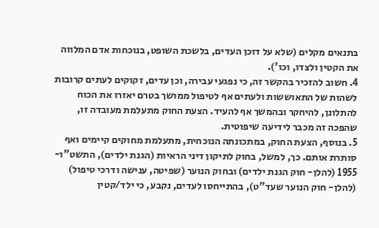בתנאים מקלים (שלא על דוכן העדים, בלשכת השופט, בנוכחות אדם המלווה את הקטין ולצדו, וכו').
4. חשוב להזכיר בהקשר זה, כי נפגעי עבירה, וכן עדים, זקוקים לעתים קרובות לשהות של התאוששות ולעתים אף לטיפול ממושך בטרם יאזרו את הכוח להתלונן, להיחקר ובהמשך אף להעיד. הצעת החוק מתעלמת מעובדה זו, שהפכה זה מכבר לידיעה שיפוטית.
5. בנוסף, הצעת החוק, במתכונתה הנוכחית, מתעלמת מחוקים קיימים ואף סותרת אותם. כך, למשל, בחוק לתיקון דיני הראיות (הגנת ילדים), התשט"ו- 1955 (להלן- חוק הגנת ילדים) ובחוק הנוער (שפיטה, ענישה ודרכי טיפול) (להלן- חוק הנוער שעד"ט), בהתייחסו לעדים, נקבע, כי ילד/קטין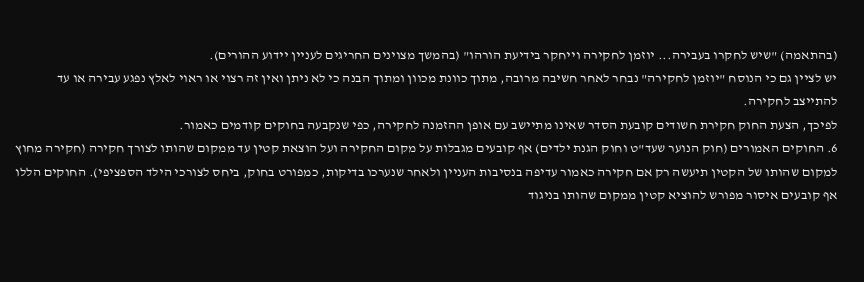(בהתאמה) "שיש לחקרו בעבירה... יוזמן לחקירה וייחקר בידיעת הורהו" (בהמשך מצוינים החריגים לעניין יידוע ההורים).
יש לציין גם כי הנוסח "יוזמן לחקירה" נבחר לאחר חשיבה מרובה, מתוך כוונת מכוון ומתוך הבנה כי לא ניתן ואין זה רצוי או ראוי לאלץ נפגע עבירה או עד להתייצב לחקירה.
לפיכך, הצעת החוק חקירת חשודים קובעת הסדר שאינו מתיישב עם אופן ההזמנה לחקירה, כפי שנקבעה בחוקים קודמים כאמור.
6. החוקים האמורים (חוק הנוער שעד"ט וחוק הגנת ילדים) אף קובעים מגבלות על מקום החקירה ועל הוצאת קטין עד ממקום שהותו לצורך חקירה (חקירה מחוץ למקום שהותו של הקטין תיעשה רק אם חקירה כאמור עדיפה בנסיבות העניין ולאחר שנערכו בדיקות, כמפורט בחוק, ביחס לצורכי הילד הספציפי). החוקים הללו אף קובעים איסור מפורש להוציא קטין ממקום שהותו בניגוד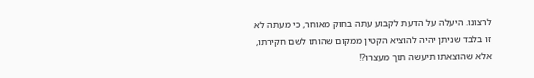לרצונו. היעלה על הדעת לקבוע עתה בחוק מאוחר, כי מעתה לא זו בלבד שניתן יהיה להוציא הקטין ממקום שהותו לשם חקירתו, אלא שהוצאתו תיעשה תוך מעצרו?!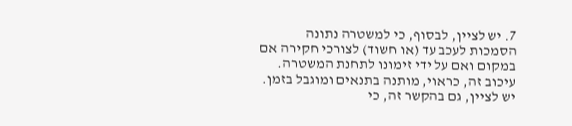7. יש לציין, לבסוף, כי למשטרה נתונה הסמכות לעכב עד (או חשוד) לצורכי חקירה אם במקום ואם על ידי זימונו לתחנת המשטרה. עיכוב זה, כראוי, מותנה בתנאים ומוגבל בזמן. יש לציין, גם בהקשר זה, כי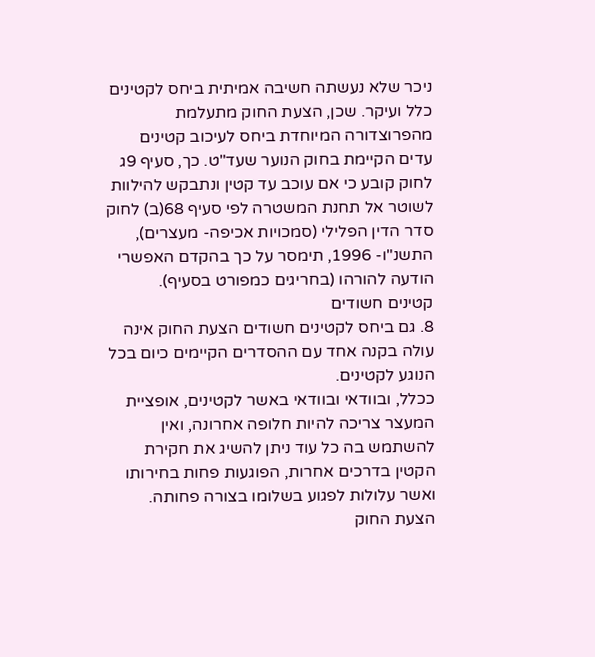ניכר שלא נעשתה חשיבה אמיתית ביחס לקטינים כלל ועיקר. שכן, הצעת החוק מתעלמת מהפרוצדורה המיוחדת ביחס לעיכוב קטינים עדים הקיימת בחוק הנוער שעד"ט. כך, סעיף 9ג לחוק קובע כי אם עוכב עד קטין ונתבקש להילוות לשוטר אל תחנת המשטרה לפי סעיף 68(ב) לחוק סדר הדין הפלילי (סמכויות אכיפה- מעצרים), התשנ"ו- 1996, תימסר על כך בהקדם האפשרי הודעה להורהו (בחריגים כמפורט בסעיף).
קטינים חשודים
8. גם ביחס לקטינים חשודים הצעת החוק אינה עולה בקנה אחד עם ההסדרים הקיימים כיום בכל הנוגע לקטינים.
ככלל, ובוודאי ובוודאי באשר לקטינים, אופציית המעצר צריכה להיות חלופה אחרונה, ואין להשתמש בה כל עוד ניתן להשיג את חקירת הקטין בדרכים אחרות, הפוגעות פחות בחירותו ואשר עלולות לפגוע בשלומו בצורה פחותה.
הצעת החוק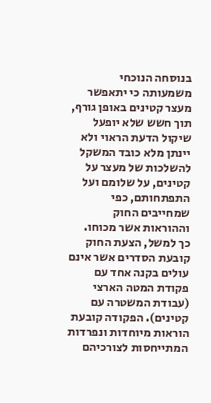בנוסחה הנוכחי משמעותה כי יתאפשר מעצר קטינים באופן גורף, תוך חשש שלא יופעל שיקול הדעת הראוי ולא יינתן מלא כובד המשקל להשלכות של מעצר על קטינים, על שלומם ועל התפתחותם, כפי שמחייבים החוק וההוראות אשר מכוחו.
כך למשל, הצעת החוק קובעת הסדרים אשר אינם עולים בקנה אחד עם פקודת המטה הארצי (עבודת המשטרה עם קטינים). הפקודה קובעת הוראות מיוחדות ונפרדות המתייחסות לצורכיהם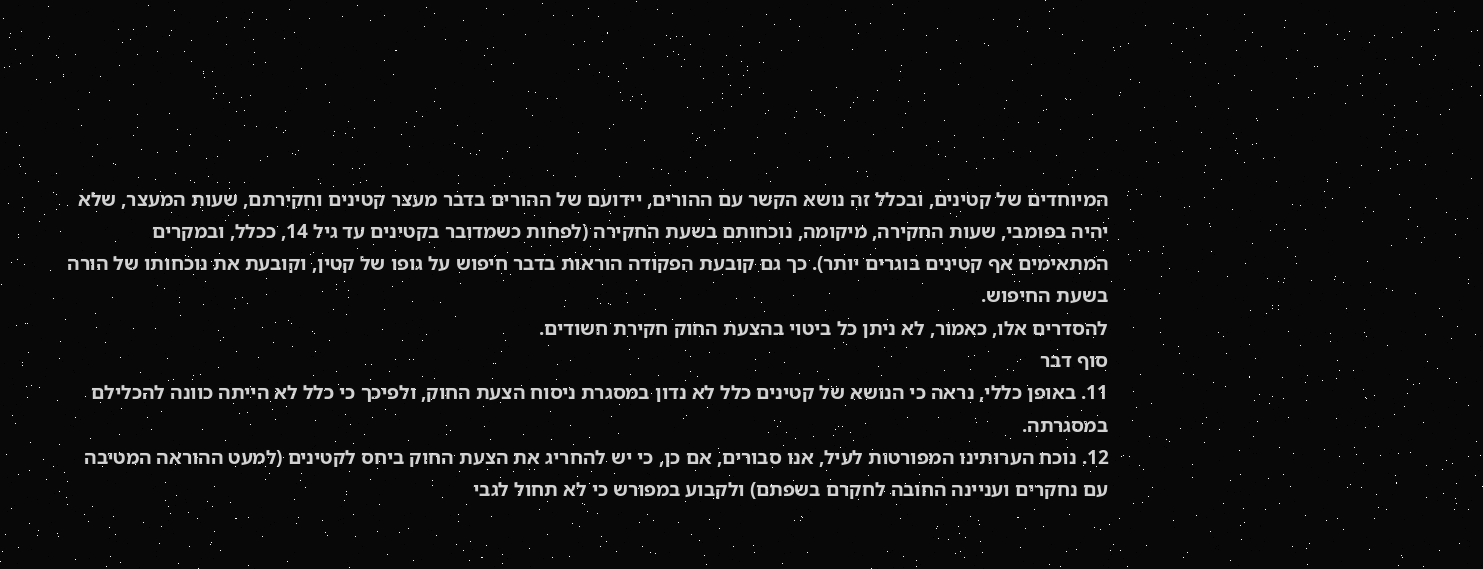המיוחדים של קטינים, ובכלל זה נושא הקשר עם ההורים, יידועם של ההורים בדבר מעצר קטינים וחקירתם, שעות המעצר, שלא יהיה בפומבי, שעות החקירה, מיקומה, נוכחותם בשעת החקירה (לפחות כשמדובר בקטינים עד גיל 14, ככלל, ובמקרים המתאימים אף קטינים בוגרים יותר). כך גם קובעת הפקודה הוראות בדבר חיפוש על גופו של קטין, וקובעת את נוכחותו של הורה בשעת החיפוש.
להסדרים אלו, כאמור, לא ניתן כל ביטוי בהצעת החוק חקירת חשודים.
סוף דבר
11. באופן כללי, נראה כי הנושא של קטינים כלל לא נדון במסגרת ניסוח הצעת החוק, ולפיכך כי כלל לא הייתה כוונה להכלילם במסגרתה.
12. נוכח הערותינו המפורטות לעיל, אנו סבורים, אם כן, כי יש להחריג את הצעת החוק ביחס לקטינים (למעט ההוראה המטיבה עם נחקרים ועניינה החובה לחקרם בשפתם) ולקבוע במפורש כי לא תחול לגבי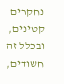נחקרים קטינים, ובכלל זה חשודים,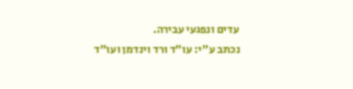עדים ונפגעי עבירה.
נכתב ע"י: עו"ד ורד וינדמן ועו"ד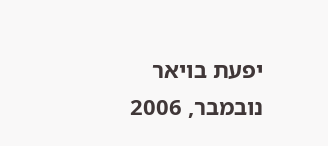יפעת בויאר
נובמבר, 2006